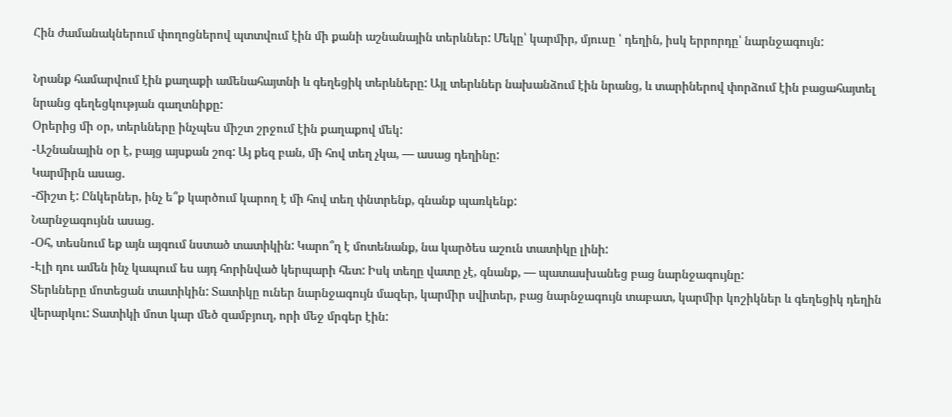Հին ժամանակներում փողոցներով պտտվում էին մի քանի աշնանային տերևներ: Մեկը՝ կարմիր, մյուսը ՝ դեղին, իսկ երրորդը՝ նարնջագույն:

Նրանք համարվում էին քաղաքի ամենահայտնի և գեղեցիկ տերևները: Այլ տերևներ նախանձում էին նրանց, և տարիներով փորձում էին բացահայտել նրանց գեղեցկության գաղտնիքը:
Օրերից մի օր, տերևները ինչպես միշտ շրջում էին քաղաքով մեկ:
-Աշնանային օր է, բայց այսքան շոգ: Այ քեզ բան, մի հով տեղ չկա, — ասաց դեղինը:
Կարմիրն ասաց.
-Ճիշտ է: Ընկերներ, ինչ ե՞ք կարծում կարող է մի հով տեղ փնտրենք, գնանք պառկենք:
Նարնջագույնն ասաց.
-Օհ, տեսնում եք այն այգում նստած տատիկին: Կարո՞ղ է մոտենանք, նա կարծես աշուն տատիկը լինի:
-Էլի դու ամեն ինչ կապում ես այդ հորինված կերպարի հետ: Իսկ տեղը վատը չէ, գնանք, — պատասխանեց բաց նարնջագույնը:
Տերևները մոտեցան տատիկին: Տատիկը ուներ նարնջագույն մազեր, կարմիր սվիտեր, բաց նարնջագույն տաբատ, կարմիր կոշիկներ և գեղեցիկ դեղին վերարկու: Տատիկի մոտ կար մեծ զամբյուղ, որի մեջ մրգեր էին: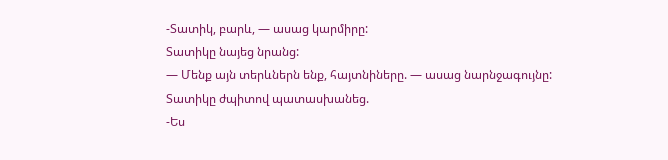-Տատիկ, բարև, — ասաց կարմիրը:
Տատիկը նայեց նրանց:
— Մենք այն տերևներն ենք, հայտնիները. — ասաց նարնջագույնը:
Տատիկը ժպիտով պատասխանեց.
-Ես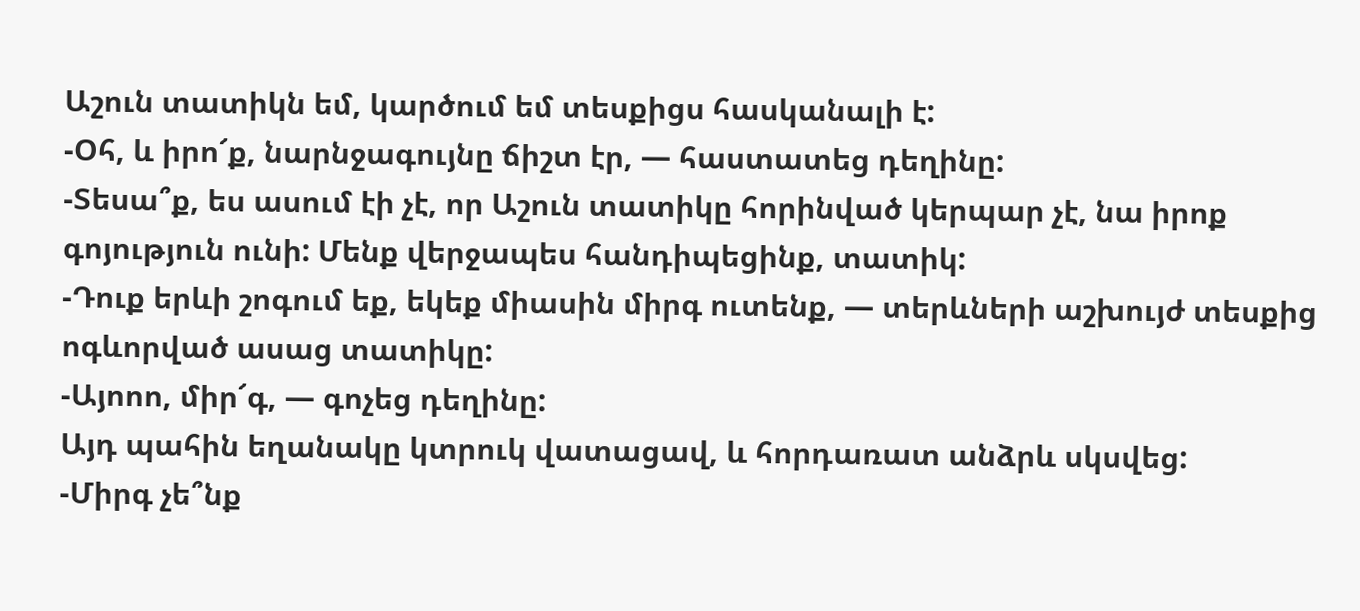Աշուն տատիկն եմ, կարծում եմ տեսքիցս հասկանալի է:
-Օհ, և իրո՜ք, նարնջագույնը ճիշտ էր, — հաստատեց դեղինը:
-Տեսա՞ք, ես ասում էի չէ, որ Աշուն տատիկը հորինված կերպար չէ, նա իրոք գոյություն ունի: Մենք վերջապես հանդիպեցինք, տատիկ:
-Դուք երևի շոգում եք, եկեք միասին միրգ ուտենք, — տերևների աշխույժ տեսքից ոգևորված ասաց տատիկը:
-Այոոո, միր՜գ, — գոչեց դեղինը:
Այդ պահին եղանակը կտրուկ վատացավ, և հորդառատ անձրև սկսվեց:
-Միրգ չե՞նք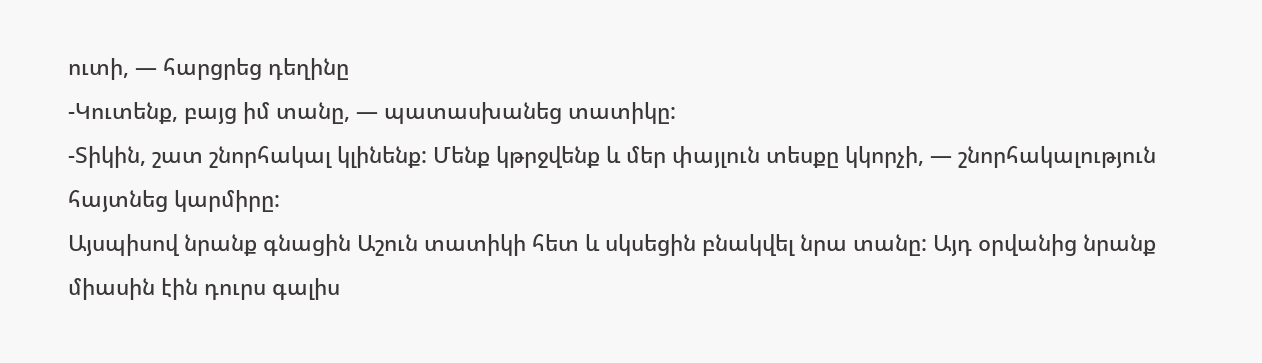ուտի, — հարցրեց դեղինը
-Կուտենք, բայց իմ տանը, — պատասխանեց տատիկը:
-Տիկին, շատ շնորհակալ կլինենք: Մենք կթրջվենք և մեր փայլուն տեսքը կկորչի, — շնորհակալություն հայտնեց կարմիրը:
Այսպիսով նրանք գնացին Աշուն տատիկի հետ և սկսեցին բնակվել նրա տանը: Այդ օրվանից նրանք միասին էին դուրս գալիս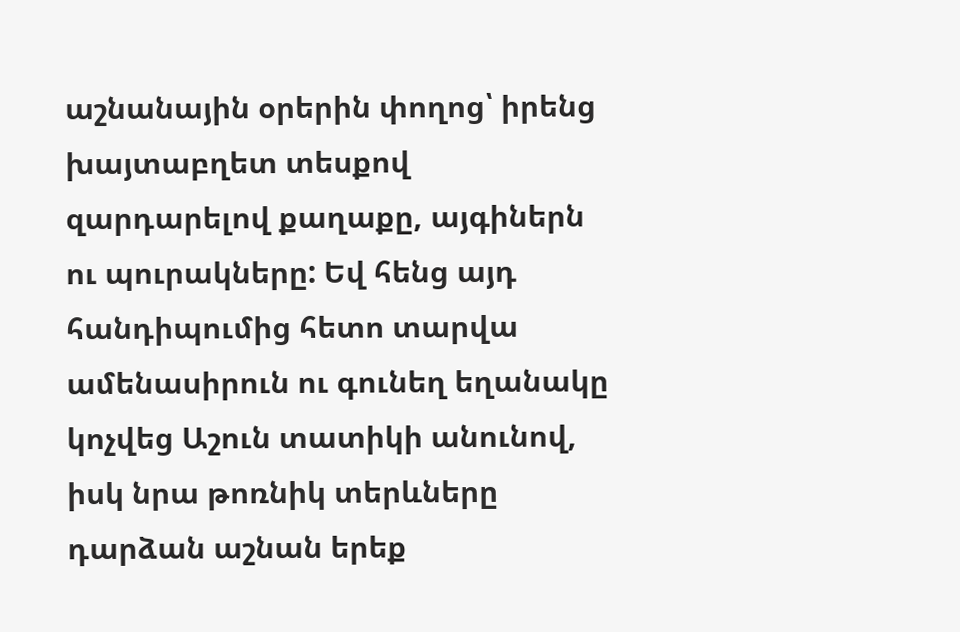աշնանային օրերին փողոց՝ իրենց խայտաբղետ տեսքով զարդարելով քաղաքը, այգիներն ու պուրակները: Եվ հենց այդ հանդիպումից հետո տարվա ամենասիրուն ու գունեղ եղանակը կոչվեց Աշուն տատիկի անունով, իսկ նրա թոռնիկ տերևները դարձան աշնան երեք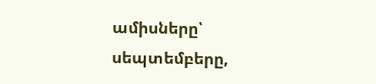ամիսները՝ սեպտեմբերը,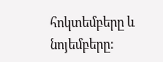հոկտեմբերը և նոյեմբերը: